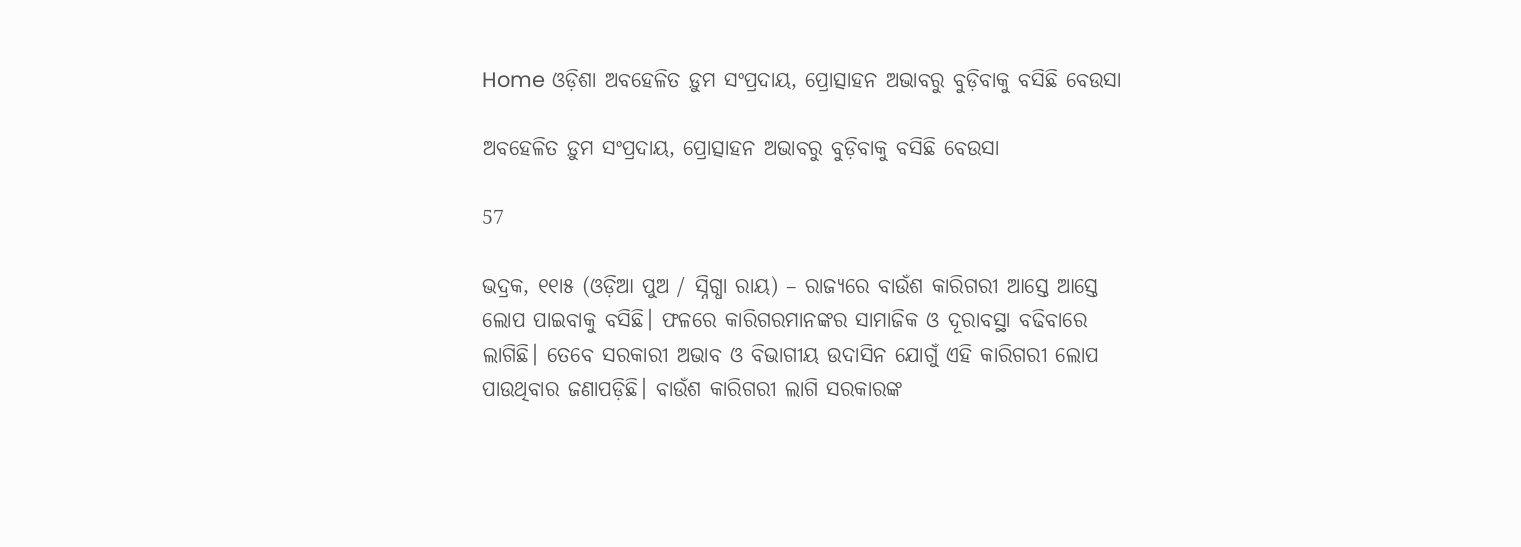Home ଓଡ଼ିଶା ଅବହେଳିତ ଡ଼ୁମ ସଂପ୍ରଦାୟ, ପ୍ରୋତ୍ସାହନ ଅଭାବରୁ ବୁଡ଼ିବାକୁ ବସିଛି ବେଉସା

ଅବହେଳିତ ଡ଼ୁମ ସଂପ୍ରଦାୟ, ପ୍ରୋତ୍ସାହନ ଅଭାବରୁ ବୁଡ଼ିବାକୁ ବସିଛି ବେଉସା

57

ଭଦ୍ରକ, ୧୧ା୫ (ଓଡ଼ିଆ ପୁଅ / ସ୍ନିଗ୍ଧା ରାୟ) – ରାଜ୍ୟରେ ବାଉଁଶ କାରିଗରୀ ଆସ୍ତେ ଆସ୍ତେ ଲୋପ ପାଇବାକୁ ବସିଛି। ଫଳରେ କାରିଗରମାନଙ୍କର ସାମାଜିକ ଓ ଦୂରାବସ୍ଥା ବଢିବାରେ ଲାଗିଛି। ତେବେ ସରକାରୀ ଅଭାବ ଓ ବିଭାଗୀୟ ଉଦାସିନ ଯୋଗୁଁ ଏହି କାରିଗରୀ ଲୋପ ପାଉଥିବାର ଜଣାପଡ଼ିଛି। ବାଉଁଶ କାରିଗରୀ ଲାଗି ସରକାରଙ୍କ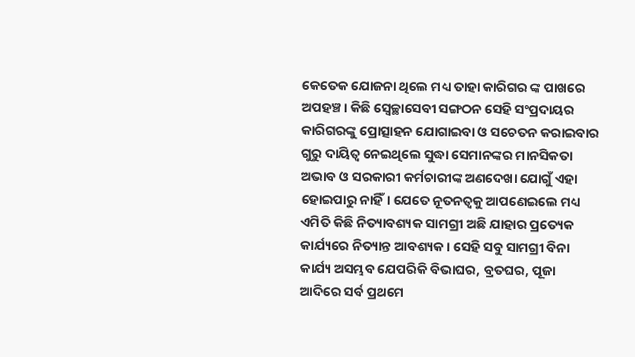କେତେକ ଯୋଜନା ଥିଲେ ମଧ୍ୟ ତାହା କାରିଗର ଙ୍କ ପାଖରେ ଅପହଞ୍ଚ। କିଛି ସ୍ୱେଚ୍ଛାସେବୀ ସଙ୍ଗଠନ ସେହି ସଂପ୍ରଦାୟର କାରିଗରଙ୍କୁ ପ୍ରୋତ୍ସାହନ ଯୋଗାଇବା ଓ ସଚେତନ କରାଇବାର ଗୁରୁ ଦାୟିତ୍ୱ ନେଇଥିଲେ ସୁଦ୍ଧା ସେମାନଙ୍କର ମାନସିକତା ଅଭାବ ଓ ସରକାରୀ କର୍ମଚାରୀଙ୍କ ଅଣଦେଖା ଯୋଗୁଁ ଏହା ହୋଇପାରୁ ନାହିଁ। ଯେତେ ନୂତନତ୍ୱକୁ ଆପଣେଇଲେ ମଧ୍ୟ ଏମିତି କିଛି ନିତ୍ୟାବଶ୍ୟକ ସାମଗ୍ରୀ ଅଛି ଯାହାର ପ୍ରତ୍ୟେକ କାର୍ଯ୍ୟରେ ନିତ୍ୟାନ୍ତ ଆବଶ୍ୟକ। ସେହି ସବୁ ସାମଗ୍ରୀ ବିନା କାର୍ଯ୍ୟ ଅସମ୍ଭବ ଯେପରିକି ବିଭାଘର, ବ୍ରତଘର, ପୂଜା ଆଦିରେ ସର୍ବ ପ୍ରଥମେ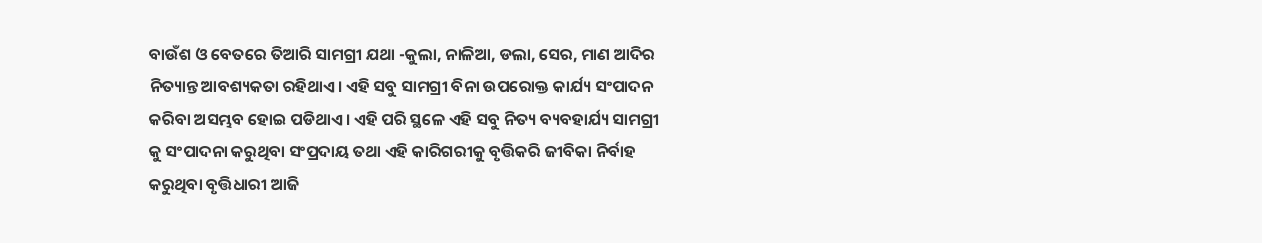ବାଉଁଶ ଓ ବେତରେ ତିଆରି ସାମଗ୍ରୀ ଯଥା -କୁଲା, ନାଳିଆ, ଡଲା, ସେର, ମାଣ ଆଦିର ନିତ୍ୟାନ୍ତ ଆବଶ୍ୟକତା ରହିଥାଏ। ଏହି ସବୁ ସାମଗ୍ରୀ ବିନା ଉପରୋକ୍ତ କାର୍ଯ୍ୟ ସଂପାଦନ କରିବା ଅସମ୍ଭବ ହୋଇ ପଡିଥାଏ। ଏହି ପରି ସ୍ଥଳେ ଏହି ସବୁ ନିତ୍ୟ ବ୍ୟବହାର୍ଯ୍ୟ ସାମଗ୍ରୀ କୁ ସଂପାଦନା କରୁଥିବା ସଂପ୍ରଦାୟ ତଥା ଏହି କାରିଗରୀକୁ ବୃତ୍ତିକରି ଜୀବିକା ନିର୍ବାହ କରୁଥିବା ବୃତ୍ତିଧାରୀ ଆଜି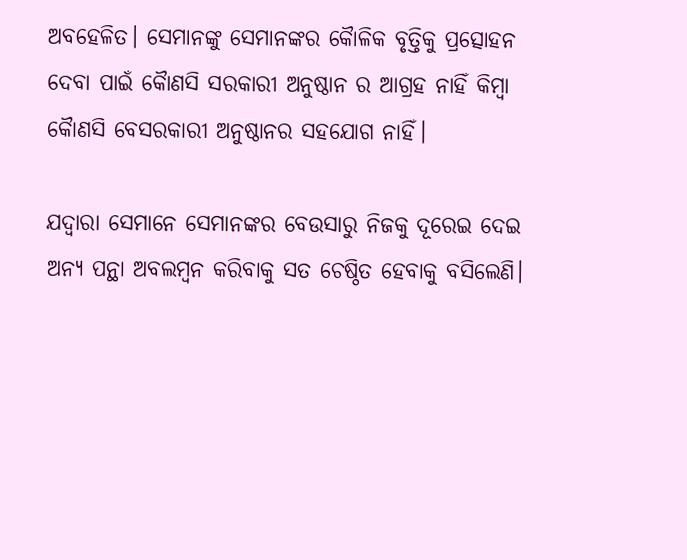ଅବହେଳିତ। ସେମାନଙ୍କୁ ସେମାନଙ୍କର କୈାଳିକ ବୃତ୍ତିକୁ ପ୍ରତ୍ସୋହନ ଦେବା ପାଇଁ କୈାଣସି ସରକାରୀ ଅନୁଷ୍ଠାନ ର ଆଗ୍ରହ ନାହିଁ କିମ୍ବା କୈାଣସି ବେସରକାରୀ ଅନୁଷ୍ଠାନର ସହଯୋଗ ନାହିଁ।

ଯଦ୍ୱାରା ସେମାନେ ସେମାନଙ୍କର ବେଉସାରୁ ନିଜକୁ ଦୂରେଇ ଦେଇ ଅନ୍ୟ ପନ୍ଥା ଅବଲମ୍ବନ କରିବାକୁ ସତ ଚେଷ୍ଠିତ ହେବାକୁ ବସିଲେଣି।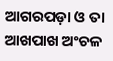ଆଗରପଡ଼ା ଓ ତା ଆଖପାଖ ଅଂଚଳ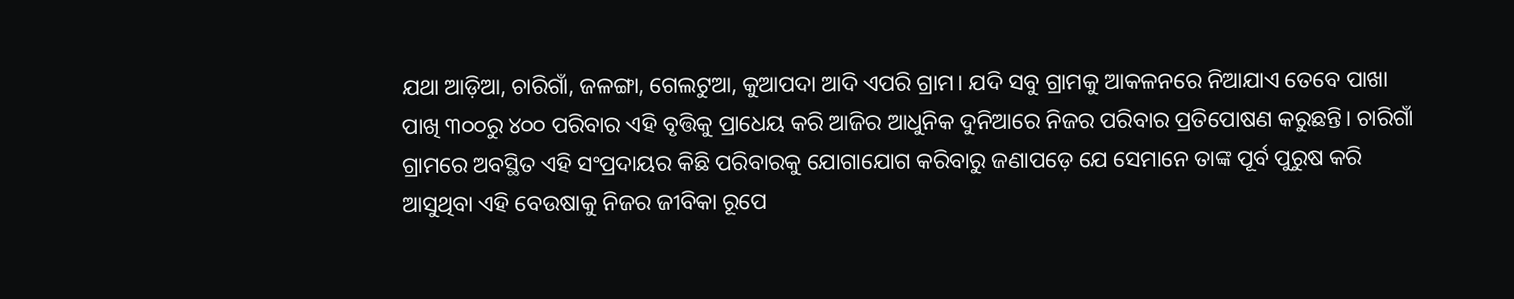ଯଥା ଆଡ଼ିଆ, ଚାରିଗାଁ, ଜଳଙ୍ଗା, ଗେଲଟୁଆ, କୁଆପଦା ଆଦି ଏପରି ଗ୍ରାମ। ଯଦି ସବୁ ଗ୍ରାମକୁ ଆକଳନରେ ନିଆଯାଏ ତେବେ ପାଖା ପାଖି ୩୦୦ରୁ ୪୦୦ ପରିବାର ଏହି ବୃତ୍ତିକୁ ପ୍ରାଧେୟ କରି ଆଜିର ଆଧୁନିକ ଦୁନିଆରେ ନିଜର ପରିବାର ପ୍ରତିପୋଷଣ କରୁଛନ୍ତି। ଚାରିଗାଁ ଗ୍ରାମରେ ଅବସ୍ଥିତ ଏହି ସଂପ୍ରଦାୟର କିଛି ପରିବାରକୁ ଯୋଗାଯୋଗ କରିବାରୁ ଜଣାପଡ଼େ ଯେ ସେମାନେ ତାଙ୍କ ପୂର୍ବ ପୁରୁଷ କରି ଆସୁଥିବା ଏହି ବେଉଷାକୁ ନିଜର ଜୀବିକା ରୂପେ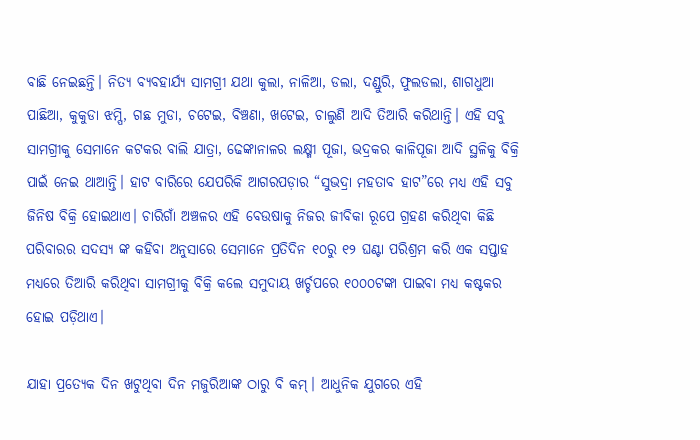ବାଛି ନେଇଛନ୍ତି। ନିତ୍ୟ ବ୍ୟବହାର୍ଯ୍ୟ ସାମଗ୍ରୀ ଯଥା କୁଲା, ନାଳିଆ, ଡଲା, ଦଣ୍ଡୁରି, ଫୁଲଡଲା, ଶାଗଧୁଆ ପାଛିଆ, କୁକୁଡା ଝମ୍ପି, ଗଛ ମୁଡା, ଚଟେଇ, ବିଞ୍ଚଣା, ଖଟେଇ, ଚାଲୁଣି ଆଦି ତିଆରି କରିଥାନ୍ତି। ଏହି ସବୁ ସାମଗ୍ରୀକୁ ସେମାନେ କଟକର ବାଲି ଯାତ୍ରା, ଢେଙ୍କାନାଳର ଲକ୍ଷ୍ମୀ ପୂଜା, ଭଦ୍ରକର କାଳିପୂଜା ଆଦି ସ୍ଥଳିକୁ ବିକ୍ରି ପାଇଁ ନେଇ ଥାଆନ୍ତି। ହାଟ ବାରିରେ ଯେପରିକି ଆଗରପଡ଼ାର “ସୁଭଦ୍ରା ମହତାବ ହାଟ”ରେ ମଧ୍ୟ ଏହି ସବୁ ଜିନିଷ ବିକ୍ରି ହୋଇଥାଏ। ଚାରିଗାଁ ଅଞ୍ଚଳର ଏହି ବେଉଷାକୁ ନିଜର ଜୀବିକା ରୂପେ ଗ୍ରହଣ କରିଥିବା କିଛି ପରିବାରର ସଦସ୍ୟ ଙ୍କ କହିବା ଅନୁସାରେ ସେମାନେ ପ୍ରତିଦିନ ୧୦ରୁ ୧୨ ଘଣ୍ଟା ପରିଶ୍ରମ କରି ଏକ ସପ୍ତାହ ମଧ୍ୟରେ ତିଆରି କରିଥିବା ସାମଗ୍ରୀକୁ ବିକ୍ରି କଲେ ସମୁଦାୟ ଖର୍ଚ୍ଚପରେ ୧୦୦୦ଟଙ୍କା ପାଇବା ମଧ୍ୟ କଷ୍ଟକର ହୋଇ ପଡ଼ିଥାଏ।

ଯାହା ପ୍ରତ୍ୟେକ ଦିନ ଖଟୁଥିବା ଦିନ ମଜୁରିଆଙ୍କ ଠାରୁ ବି କମ୍। ଆଧୁନିକ ଯୁଗରେ ଏହି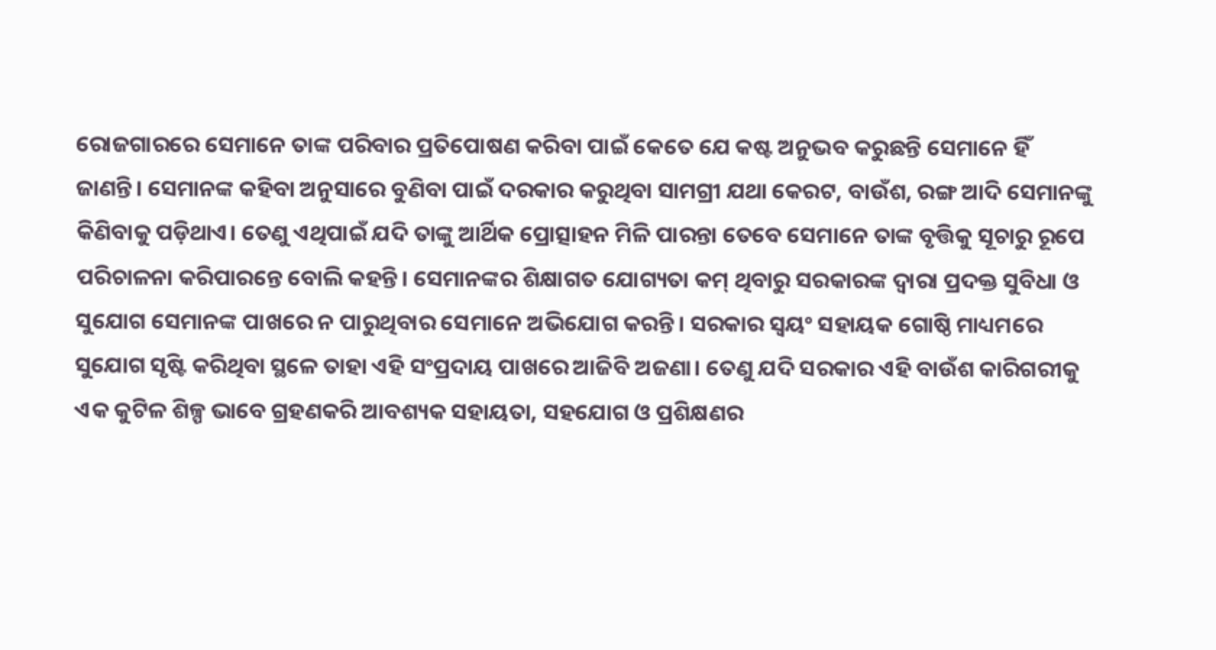ରୋଜଗାରରେ ସେମାନେ ତାଙ୍କ ପରିବାର ପ୍ରତିପୋଷଣ କରିବା ପାଇଁ କେତେ ଯେ କଷ୍ଟ ଅନୁଭବ କରୁଛନ୍ତି ସେମାନେ ହିଁ ଜାଣନ୍ତି। ସେମାନଙ୍କ କହିବା ଅନୁସାରେ ବୁଣିବା ପାଇଁ ଦରକାର କରୁଥିବା ସାମଗ୍ରୀ ଯଥା କେରଟ, ବାଉଁଶ, ରଙ୍ଗ ଆଦି ସେମାନଙ୍କୁ କିଣିବାକୁ ପଡ଼ିଥାଏ। ତେଣୁ ଏଥିପାଇଁ ଯଦି ତାଙ୍କୁ ଆର୍ଥିକ ପ୍ରୋତ୍ସାହନ ମିଳି ପାରନ୍ତା ତେବେ ସେମାନେ ତାଙ୍କ ବୃତ୍ତିକୁ ସୂଚାରୁ ରୂପେ ପରିଚାଳନା କରିପାରନ୍ତେ ବୋଲି କହନ୍ତି। ସେମାନଙ୍କର ଶିକ୍ଷାଗତ ଯୋଗ୍ୟତା କମ୍ ଥିବାରୁ ସରକାରଙ୍କ ଦ୍ୱାରା ପ୍ରଦକ୍ତ ସୁବିଧା ଓ ସୁଯୋଗ ସେମାନଙ୍କ ପାଖରେ ନ ପାରୁଥିବାର ସେମାନେ ଅଭିଯୋଗ କରନ୍ତି। ସରକାର ସ୍ୱୟଂ ସହାୟକ ଗୋଷ୍ଠି ମାଧ୍ୟମରେ ସୁଯୋଗ ସୃଷ୍ଟି କରିଥିବା ସ୍ଥଳେ ତାହା ଏହି ସଂପ୍ରଦାୟ ପାଖରେ ଆଜିବି ଅଜଣା। ତେଣୁ ଯଦି ସରକାର ଏହି ବାଉଁଶ କାରିଗରୀକୁ ଏକ କୁଟିଳ ଶିଳ୍ପ ଭାବେ ଗ୍ରହଣକରି ଆବଶ୍ୟକ ସହାୟତା, ସହଯୋଗ ଓ ପ୍ରଶିକ୍ଷଣର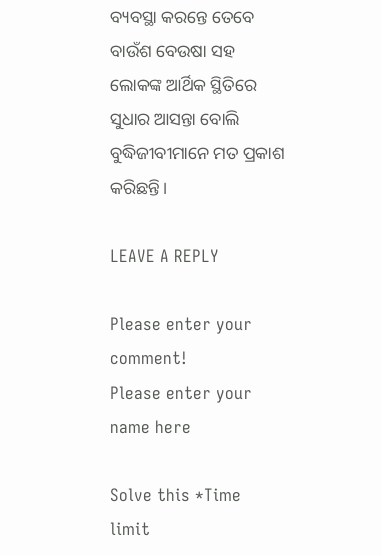ବ୍ୟବସ୍ଥା କରନ୍ତେ ତେବେ ବାଉଁଶ ବେଉଷା ସହ ଲୋକଙ୍କ ଆର୍ଥିକ ସ୍ଥିତିରେ ସୁଧାର ଆସନ୍ତା ବୋଲି ବୁଦ୍ଧିଜୀବୀମାନେ ମତ ପ୍ରକାଶ କରିଛନ୍ତି।

LEAVE A REPLY

Please enter your comment!
Please enter your name here

Solve this *Time limit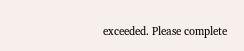exceeded. Please complete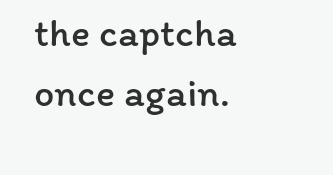the captcha once again.